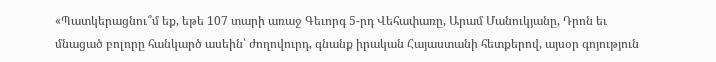«Պատկերացնու՞մ եք, եթե 107 տարի առաջ Գեւորգ 5-րդ Վեհափառը, Արամ Մանուկյանը, Դրոն եւ մնացած բոլորը հանկարծ ասեին՝ ժողովուրդ, գնանք իրական Հայաստանի հետքերով, այսօր գոյություն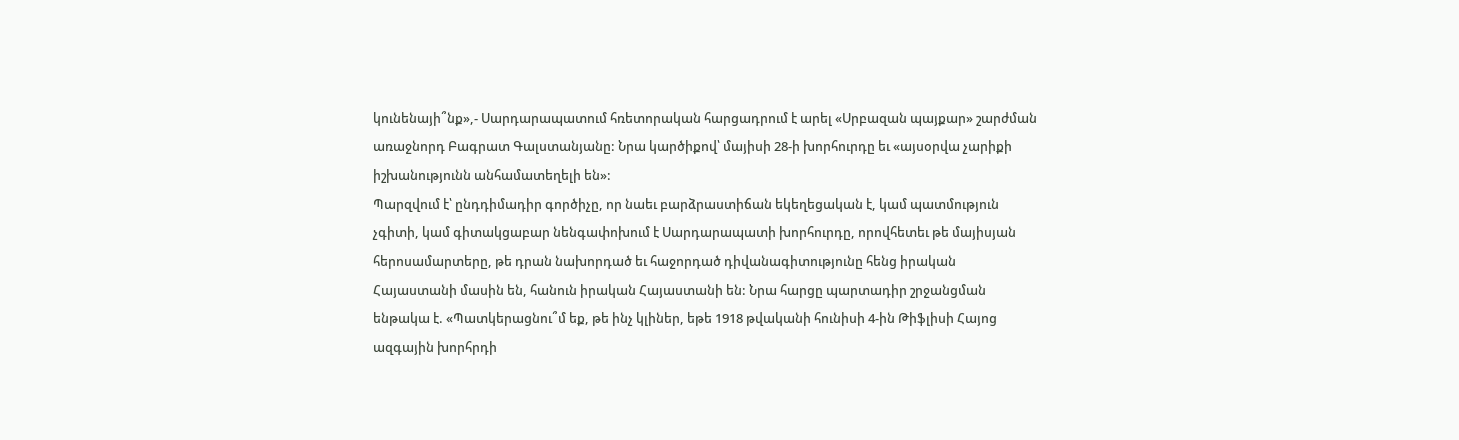կունենայի՞նք»,- Սարդարապատում հռետորական հարցադրում է արել «Սրբազան պայքար» շարժման առաջնորդ Բագրատ Գալստանյանը: Նրա կարծիքով՝ մայիսի 28-ի խորհուրդը եւ «այսօրվա չարիքի իշխանությունն անհամատեղելի են»:
Պարզվում է՝ ընդդիմադիր գործիչը, որ նաեւ բարձրաստիճան եկեղեցական է, կամ պատմություն չգիտի, կամ գիտակցաբար նենգափոխում է Սարդարապատի խորհուրդը, որովհետեւ թե մայիսյան հերոսամարտերը, թե դրան նախորդած եւ հաջորդած դիվանագիտությունը հենց իրական Հայաստանի մասին են, հանուն իրական Հայաստանի են: Նրա հարցը պարտադիր շրջանցման ենթակա է. «Պատկերացնու՞մ եք, թե ինչ կլիներ, եթե 1918 թվականի հունիսի 4-ին Թիֆլիսի Հայոց ազգային խորհրդի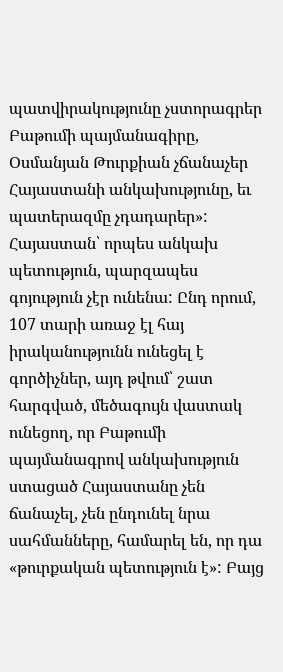պատվիրակությունը չստորագրեր Բաթումի պայմանագիրը, Օսմանյան Թուրքիան չճանաչեր Հայաստանի անկախությունը, եւ պատերազմը չդադարեր»:
Հայաստան՝ որպես անկախ պետություն, պարզապես գոյություն չէր ունենա: Ընդ որում, 107 տարի առաջ էլ հայ իրականությունն ունեցել է գործիչներ, այդ թվում՝ շատ հարգված, մեծագույն վաստակ ունեցող, որ Բաթումի պայմանագրով անկախություն ստացած Հայաստանը չեն ճանաչել, չեն ընդունել նրա սահմանները, համարել են, որ դա «թուրքական պետություն է»: Բայց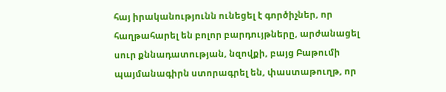հայ իրականությունն ունեցել է գործիչներ, որ հաղթահարել են բոլոր բարդույթները, արժանացել սուր քննադատության, նզովքի, բայց Բաթումի պայմանագիրն ստորագրել են, փաստաթուղթ, որ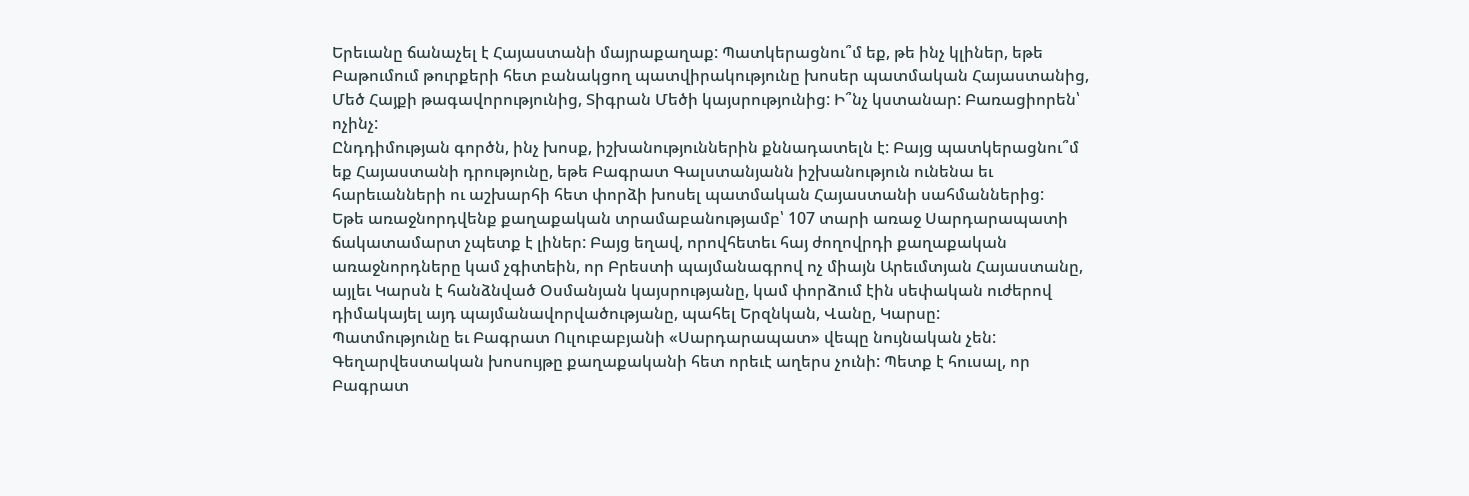Երեւանը ճանաչել է Հայաստանի մայրաքաղաք: Պատկերացնու՞մ եք, թե ինչ կլիներ, եթե Բաթումում թուրքերի հետ բանակցող պատվիրակությունը խոսեր պատմական Հայաստանից, Մեծ Հայքի թագավորությունից, Տիգրան Մեծի կայսրությունից: Ի՞նչ կստանար: Բառացիորեն՝ ոչինչ:
Ընդդիմության գործն, ինչ խոսք, իշխանություններին քննադատելն է: Բայց պատկերացնու՞մ եք Հայաստանի դրությունը, եթե Բագրատ Գալստանյանն իշխանություն ունենա եւ հարեւանների ու աշխարհի հետ փորձի խոսել պատմական Հայաստանի սահմաններից:
Եթե առաջնորդվենք քաղաքական տրամաբանությամբ՝ 107 տարի առաջ Սարդարապատի ճակատամարտ չպետք է լիներ: Բայց եղավ, որովհետեւ հայ ժողովրդի քաղաքական առաջնորդները կամ չգիտեին, որ Բրեստի պայմանագրով ոչ միայն Արեւմտյան Հայաստանը, այլեւ Կարսն է հանձնված Օսմանյան կայսրությանը, կամ փորձում էին սեփական ուժերով դիմակայել այդ պայմանավորվածությանը, պահել Երզնկան, Վանը, Կարսը:
Պատմությունը եւ Բագրատ Ուլուբաբյանի «Սարդարապատ» վեպը նույնական չեն: Գեղարվեստական խոսույթը քաղաքականի հետ որեւէ աղերս չունի: Պետք է հուսալ, որ Բագրատ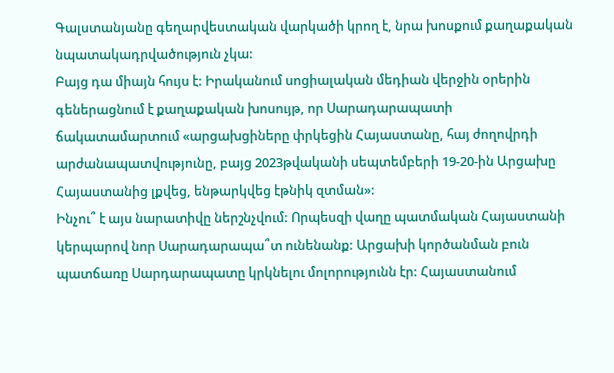Գալստանյանը գեղարվեստական վարկածի կրող է, նրա խոսքում քաղաքական նպատակադրվածություն չկա:
Բայց դա միայն հույս է: Իրականում սոցիալական մեդիան վերջին օրերին գեներացնում է քաղաքական խոսույթ, որ Սարադարապատի ճակատամարտում «արցախցիները փրկեցին Հայաստանը, հայ ժողովրդի արժանապատվությունը, բայց 2023թվականի սեպտեմբերի 19-20-ին Արցախը Հայաստանից լքվեց, ենթարկվեց էթնիկ զտման»:
Ինչու՞ է այս նարատիվը ներշնչվում: Որպեսզի վաղը պատմական Հայաստանի կերպարով նոր Սարադարապա՞տ ունենանք: Արցախի կործանման բուն պատճառը Սարդարապատը կրկնելու մոլորությունն էր: Հայաստանում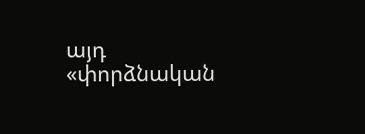այդ «փորձնական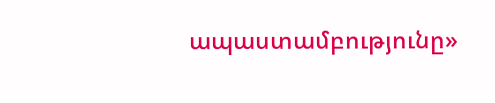ապաստամբությունը»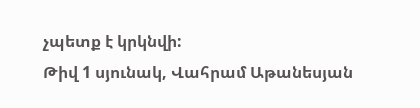չպետք է կրկնվի:
Թիվ 1 սյունակ, Վահրամ Աթանեսյան